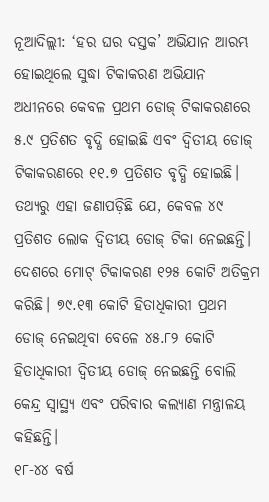ନୂଆଦିଲ୍ଲୀ: ‘ହର ଘର ଦସ୍ତକ’ ଅଭିଯାନ ଆରମ୍ଭ ହୋଇଥିଲେ ସୁଦ୍ଧା ଟିକାକରଣ ଅଭିଯାନ ଅଧୀନରେ କେବଳ ପ୍ରଥମ ଡୋଜ୍ ଟିକାକରଣରେ ୫.୯ ପ୍ରତିଶତ ବୃଦ୍ଧି ହୋଇଛି ଏବଂ ଦ୍ବିତୀୟ ଡୋଜ୍ ଟିକାକରଣରେ ୧୧.୭ ପ୍ରତିଶତ ବୃଦ୍ଧି ହୋଇଛି। ତଥ୍ୟରୁ ଏହା ଜଣାପଡ଼ିଛି ଯେ, କେବଳ ୪୯ ପ୍ରତିଶତ ଲୋକ ଦ୍ବିତୀୟ ଡୋଜ୍ ଟିକା ନେଇଛନ୍ତି। ଦେଶରେ ମୋଟ୍ ଟିକାକରଣ ୧୨୫ କୋଟି ଅତିକ୍ରମ କରିଛି। ୭୯.୧୩ କୋଟି ହିତାଧିକାରୀ ପ୍ରଥମ ଡୋଜ୍ ନେଇଥିବା ବେଳେ ୪୫.୮୨ କୋଟି ହିତାଧିକାରୀ ଦ୍ବିତୀୟ ଡୋଜ୍ ନେଇଛନ୍ତି ବୋଲି କେନ୍ଦ୍ର ସ୍ବାସ୍ଥ୍ୟ ଏବଂ ପରିବାର କଲ୍ୟାଣ ମନ୍ତ୍ରାଳୟ କହିଛନ୍ତି।
୧୮-୪୪ ବର୍ଷ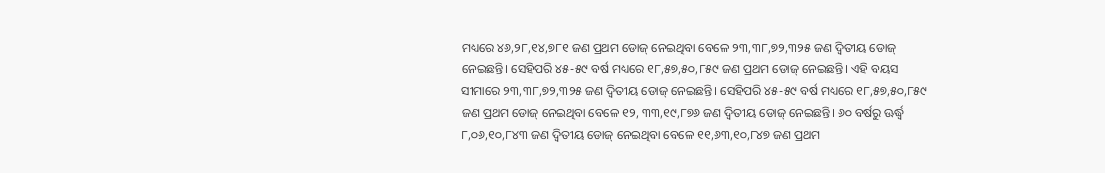ମଧ୍ୟରେ ୪୬,୨୮,୧୪,୭୮୧ ଜଣ ପ୍ରଥମ ଡୋଜ୍ ନେଇଥିବା ବେଳେ ୨୩,୩୮,୭୨,୩୨୫ ଜଣ ଦ୍ବିତୀୟ ଡୋଜ୍ ନେଇଛନ୍ତି। ସେହିପରି ୪୫-୫୯ ବର୍ଷ ମଧ୍ୟରେ ୧୮,୫୭,୫୦,୮୫୯ ଜଣ ପ୍ରଥମ ଡୋଜ୍ ନେଇଛନ୍ତି। ଏହି ବୟସ ସୀମାରେ ୨୩,୩୮,୭୨,୩୨୫ ଜଣ ଦ୍ବିତୀୟ ଡୋଜ୍ ନେଇଛନ୍ତି। ସେହିପରି ୪୫-୫୯ ବର୍ଷ ମଧ୍ୟରେ ୧୮,୫୭,୫୦,୮୫୯ ଜଣ ପ୍ରଥମ ଡୋଜ୍ ନେଇଥିବା ବେଳେ ୧୨, ୩୩,୧୯,୮୭୬ ଜଣ ଦ୍ବିତୀୟ ଡୋଜ୍ ନେଇଛନ୍ତି। ୬୦ ବର୍ଷରୁ ଊର୍ଦ୍ଧ୍ବ ୮,୦୬,୧୦,୮୪୩ ଜଣ ଦ୍ବିତୀୟ ଡୋଜ୍ ନେଇଥିବା ବେଳେ ୧୧,୬୩,୧୦,୮୪୭ ଜଣ ପ୍ରଥମ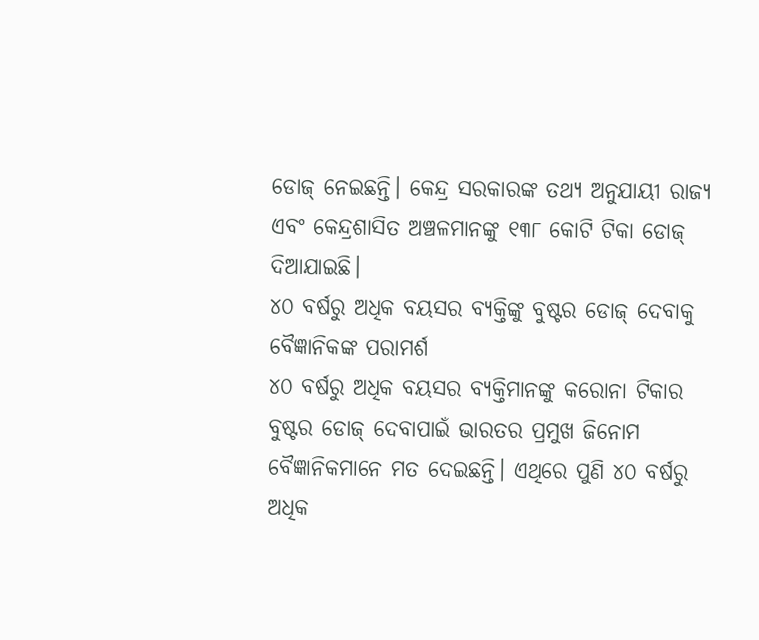ଡୋଜ୍ ନେଇଛନ୍ତି। କେନ୍ଦ୍ର ସରକାରଙ୍କ ତଥ୍ୟ ଅନୁଯାୟୀ ରାଜ୍ୟ ଏବଂ କେନ୍ଦ୍ରଶାସିତ ଅଞ୍ଚଳମାନଙ୍କୁ ୧୩୮ କୋଟି ଟିକା ଡୋଜ୍ ଦିଆଯାଇଛି।
୪୦ ବର୍ଷରୁ ଅଧିକ ବୟସର ବ୍ୟକ୍ତିଙ୍କୁ ବୁଷ୍ଟର ଡୋଜ୍ ଦେବାକୁ ବୈଜ୍ଞାନିକଙ୍କ ପରାମର୍ଶ
୪୦ ବର୍ଷରୁ ଅଧିକ ବୟସର ବ୍ୟକ୍ତିମାନଙ୍କୁ କରୋନା ଟିକାର ବୁଷ୍ଟର ଡୋଜ୍ ଦେବାପାଇଁ ଭାରତର ପ୍ରମୁଖ ଜିନୋମ ବୈଜ୍ଞାନିକମାନେ ମତ ଦେଇଛନ୍ତି। ଏଥିରେ ପୁଣି ୪୦ ବର୍ଷରୁ ଅଧିକ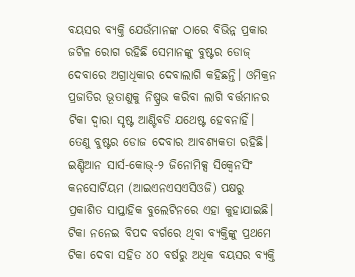ବୟସର ବ୍ୟକ୍ତି ଯେଉଁମାନଙ୍କ ଠାରେ ବିଭିନ୍ନ ପ୍ରକାର ଜଟିଳ ରୋଗ ରହିଛି ସେମାନଙ୍କୁ ବୁଷ୍ଟର ଡୋଜ୍ ଦେବାରେ ଅଗ୍ରାଧିକାର ଦେବାଲାଗି କହିଛନ୍ତି। ଓମିକ୍ରନ ପ୍ରଜାତିର ଭୂତାଣୁକୁ ନିଷ୍ପ୍ରଭ କରିବା ଲାଗି ବର୍ତ୍ତମାନର ଟିକା ଦ୍ବାରା ସୃଷ୍ଟ ଆଣ୍ଟିବଡି ଯଥେଷ୍ଟ ହେବନାହିଁ। ତେଣୁ ବୁଷ୍ଟର ଡୋଜ ଦେବାର ଆବଶ୍ୟକତା ରହିଛି।
ଇଣ୍ଡିଆନ ସାର୍ସ-କୋଭ୍-୨ ଜିନୋମିକ୍ସ ସିକ୍ବେନସିଂ କନସୋର୍ଟିୟମ (ଆଇଏନଏସଏସିଓଜି) ପକ୍ଷରୁ ପ୍ରକାଶିତ ସାପ୍ତାହିକ ବୁଲେଟିନରେ ଏହା କୁହାଯାଇଛି। ଟିକା ନନେଇ ବିପଦ ବର୍ଗରେ ଥିବା ବ୍ୟକ୍ତିଙ୍କୁ ପ୍ରଥମେ ଟିକା ଦେବା ସହିତ ୪୦ ବର୍ଷରୁ ଅଧିକ ବୟସର ବ୍ୟକ୍ତି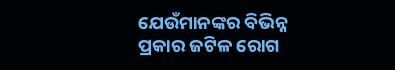ଯେଉଁମାନଙ୍କର ବିଭିନ୍ନ ପ୍ରକାର ଜଟିଳ ରୋଗ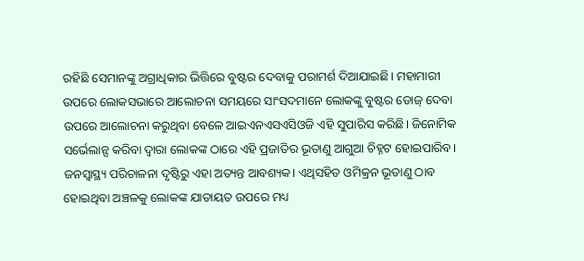ରହିଛି ସେମାନଙ୍କୁ ଅଗ୍ରାଧିକାର ଭିତ୍ତିରେ ବୁଷ୍ଟର ଦେବାକୁ ପରାମର୍ଶ ଦିଆଯାଇଛି। ମହାମାରୀ ଉପରେ ଲୋକସଭାରେ ଆଲୋଚନା ସମୟରେ ସାଂସଦମାନେ ଲୋକଙ୍କୁ ବୁଷ୍ଟର ଡୋଜ୍ ଦେବା ଉପରେ ଆଲୋଚନା କରୁଥିବା ବେଳେ ଆଇଏନଏସଏସିଓଜି ଏହି ସୁପାରିସ କରିଛି। ଜିନୋମିକ ସର୍ଭେଲାନ୍ସ କରିବା ଦ୍ବାରା ଲୋକଙ୍କ ଠାରେ ଏହି ପ୍ରଜାତିର ଭୂତାଣୁ ଆଗୁଆ ଚିହ୍ନଟ ହୋଇପାରିବ। ଜନସ୍ବାସ୍ଥ୍ୟ ପରିଚାଳନା ଦୃଷ୍ଟିରୁ ଏହା ଅତ୍ୟନ୍ତ ଆବଶ୍ୟକ। ଏଥିସହିତ ଓମିକ୍ରନ ଭୂତାଣୁ ଠାବ ହୋଇଥିବା ଅଞ୍ଚଳକୁ ଲୋକଙ୍କ ଯାତାୟତ ଉପରେ ମଧ୍ୟ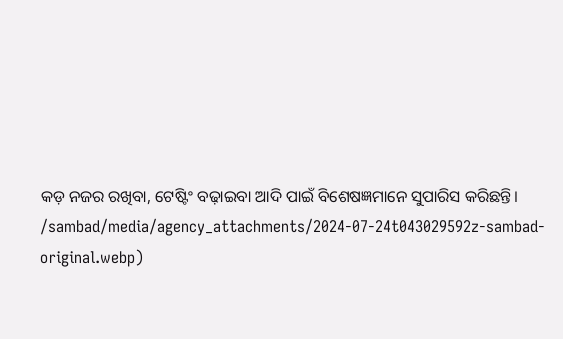କଡ଼ ନଜର ରଖିବା, ଟେଷ୍ଟିଂ ବଢ଼ାଇବା ଆଦି ପାଇଁ ବିଶେଷଜ୍ଞମାନେ ସୁପାରିସ କରିଛନ୍ତି।
/sambad/media/agency_attachments/2024-07-24t043029592z-sambad-original.webp)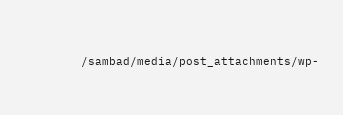/sambad/media/post_attachments/wp-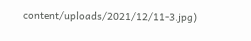content/uploads/2021/12/11-3.jpg)